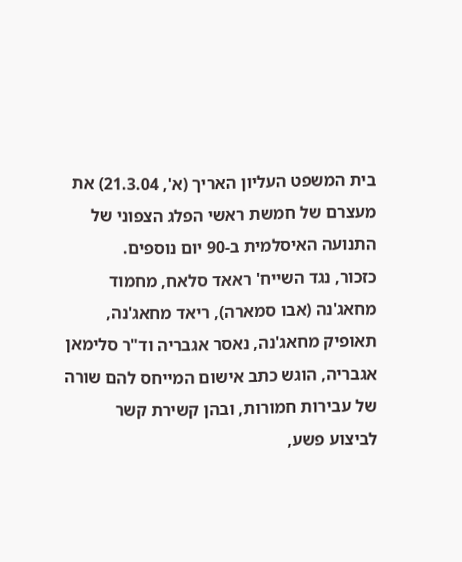בית המשפט העליון האריך (א', 21.3.04) את מעצרם של חמשת ראשי הפלג הצפוני של התנועה האיסלמית ב-90 יום נוספים.
כזכור, נגד השייח' ראאד סלאח, מחמוד מחאג'נה (אבו סמארה), ריאד מחאג'נה, תאופיק מחאג'נה, נאסר אגבריה וד"ר סלימאן אגבריה, הוגש כתב אישום המייחס להם שורה של עבירות חמורות, ובהן קשירת קשר לביצוע פשע,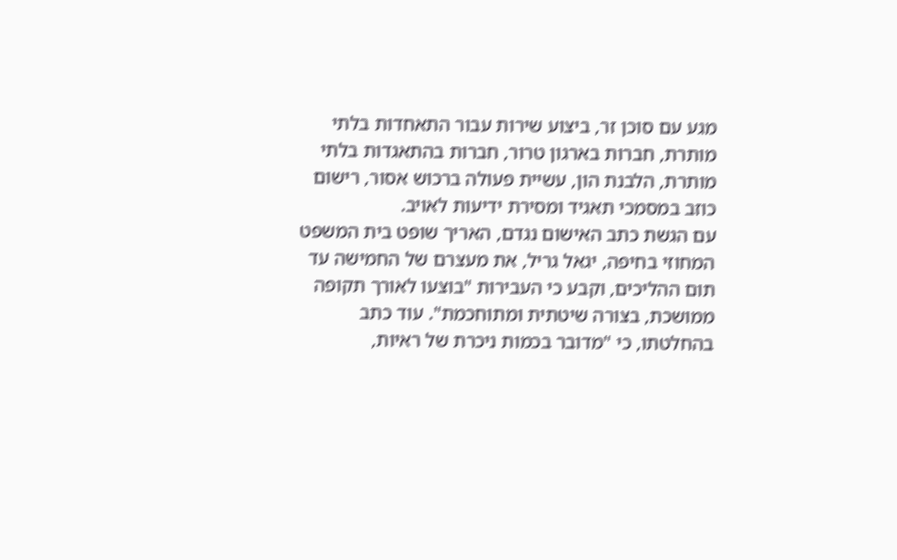מגע עם סוכן זר, ביצוע שירות עבור התאחדות בלתי מותרת, חברות בארגון טרור, חברות בהתאגדות בלתי מותרת, הלבנת הון, עשיית פעולה ברכוש אסור, רישום כוזב במסמכי תאגיד ומסירת ידיעות לאויב.
עם הגשת כתב האישום נגדם, האריך שופט בית המשפט המחוזי בחיפה, יגאל גריל, את מעצרם של החמישה עד תום ההליכים, וקבע כי העבירות "בוצעו לאורך תקופה ממושכת, בצורה שיטתית ומתוחכמת". עוד כתב בהחלטתו, כי "מדובר בכמות ניכרת של ראיות,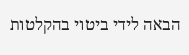הבאה לידי ביטוי בהקלטות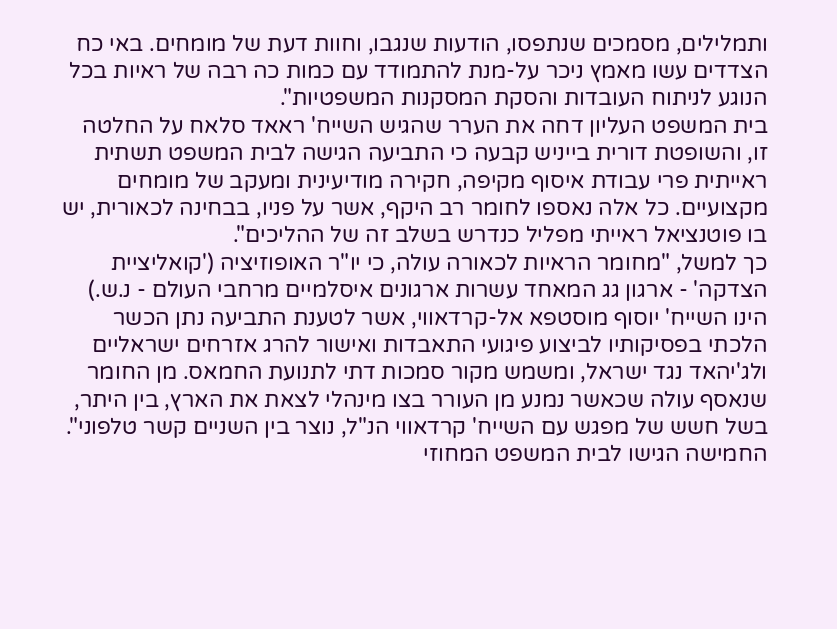ותמלילים, מסמכים שנתפסו, הודעות שנגבו, וחוות דעת של מומחים. באי כח הצדדים עשו מאמץ ניכר על-מנת להתמודד עם כמות כה רבה של ראיות בכל הנוגע לניתוח העובדות והסקת המסקנות המשפטיות".
בית המשפט העליון דחה את הערר שהגיש השייח' ראאד סלאח על החלטה זו, והשופטת דורית בייניש קבעה כי התביעה הגישה לבית המשפט תשתית ראייתית פרי עבודת איסוף מקיפה, חקירה מודיעינית ומעקב של מומחים מקצועיים. כל אלה נאספו לחומר רב היקף, אשר על פניו, בבחינה לכאורית, יש בו פוטנציאל ראייתי מפליל כנדרש בשלב זה של ההליכים".
כך למשל, "מחומר הראיות לכאורה עולה, כי יו"ר האופוזיציה ('קואליציית הצדקה' - ארגון גג המאחד עשרות ארגונים איסלמיים מרחבי העולם - נ.ש.) הינו השייח' יוסוף מוסטפא אל-קרדאווי, אשר לטענת התביעה נתן הכשר הלכתי בפסיקותיו לביצוע פיגועי התאבדות ואישור להרג אזרחים ישראליים ולג'יהאד נגד ישראל, ומשמש מקור סמכות דתי לתנועת החמאס. מן החומר שנאסף עולה שכאשר נמנע מן העורר בצו מינהלי לצאת את הארץ, בין היתר, בשל חשש של מפגש עם השייח' קרדאווי הנ"ל, נוצר בין השניים קשר טלפוני".
החמישה הגישו לבית המשפט המחוזי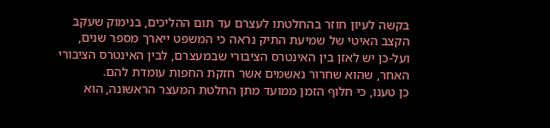בקשה לעיון חוזר בהחלטתו לעצרם עד תום ההליכים, בנימוק שעקב הקצב האיטי של שמיעת התיק נראה כי המשפט ייארך מספר שנים, ועל-כן יש לאזן בין האינטרס הציבורי שבמעצרם, לבין האינטרס הציבורי האחר, שהוא שחרור נאשמים אשר חזקת החפות עומדת להם.
כן טענו, כי חלוף הזמן ממועד מתן החלטת המעצר הראשונה, הוא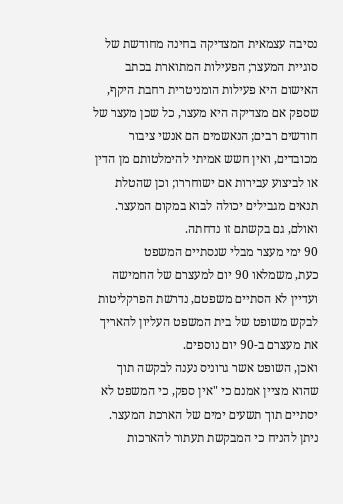נסיבה עצמאית המצדיקה בחינה מחודשת של סוגיית המעצר; הפעילות המתוארת בכתב האישום היא פעילות הומניטרית רחבת היקף, שספק אם מצדיקה היא מעצר, כל שכן מעצר של חודשים רבים; הנאשמים הם אנשי ציבור מכובדים, ואין חשש אמיתי להימלטותם מן הדין או לביצוע עבירות אם ישוחררו; וכן שהטלת תנאים מגבילים יכולה לבוא במקום המעצר. ואולם, גם בקשתם זו נדחתה.
90 ימי מעצר מבלי שנסתיים המשפט
כעת, משמלאו 90 יום למעצרם של החמישה ועדיין לא הסתיים משפטם, נדרשת הפרקליטות לבקש משופט של בית המשפט העליון להאריך את מעצרם ב-90 יום נוספים.
ואכן, השופט אשר גרוניס נענה לבקשה תוך שהוא מציין אמנם כי "אין ספק, כי המשפט לא יסתיים תוך תשעים ימים של הארכת המעצר. ניתן להניח כי המבקשת תעתור להארכות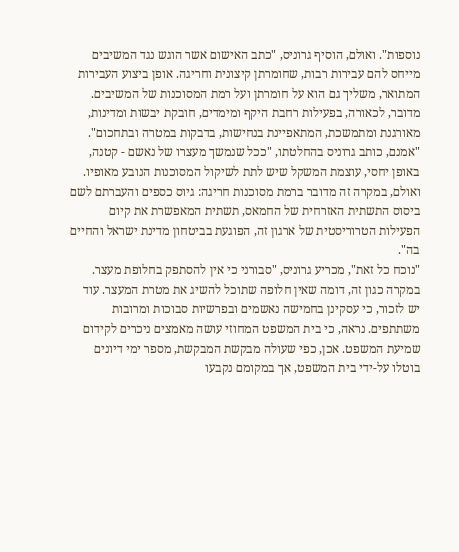נוספות". ואולם, הוסיף גרוניס, "כתב האישום אשר הוגש נגד המשיבים מייחס להם עבירות רבות, שחומרתן קיצונית וחריגה. אופן ביצוע העבירות המתואר, משליך גם הוא על חומרתן ועל רמת המסוכנות של המשיבים. מדובר, לכאורה, בפעילות רחבת היקף ומימדים, חובקת יבשות ומדינות, מאורגנת ומתמשכת, המתאפיינת בנחישות, בדבקות במטרה ובתחכום".
"אמנם, כותב גרוניס בהחלטתו, "ככל שנמשך מעצרו של נאשם - קטנה, באופן יחסי, עוצמת המשקל שיש לתת לשיקול המסוכנות הנובע מאופיו. ואולם, במקרה זה מדובר ברמת מסוכנות חריגה: גיוס כספים והעברתם לשם ביסוס התשתית האזרחית של החמאס, תשתית המאפשרת את קיום הפעילות הטרוריסטית של ארגון זה, הפוגעת בביטחון מדינת ישראל והחיים בה".
"נוכח כל זאת", מכריע גרוניס, "סבורני כי אין להסתפק בחלופת מעצר. במקרה כגון זה, דומה שאין חלופה שתוכל להשיג את מטרת המעצר. עוד יש לזכור, כי עסקינן בחמישה נאשמים ובפרשיות סבוכות ומרובות משתתפים. נראה, כי בית המשפט המחוזי עושה מאמצים ניכרים לקידום שמיעת המשפט. אכן, כפי שעולה מבקשת המבקשת, מספר ימי דיונים בוטלו על-ידי בית המשפט, אך במקומם נקבעו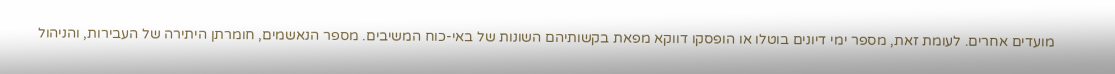מועדים אחרים. לעומת זאת, מספר ימי דיונים בוטלו או הופסקו דווקא מפאת בקשותיהם השונות של באי-כוח המשיבים. מספר הנאשמים, חומרתן היתירה של העבירות, והניהול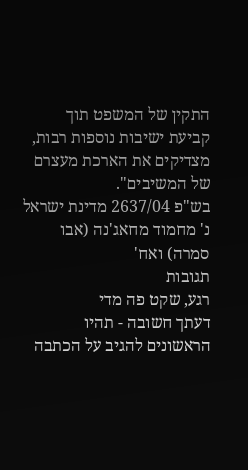התקין של המשפט תוך קביעת ישיבות נוספות רבות, מצדיקים את הארכת מעצרם של המשיבים".
בש"פ 2637/04 מדינת ישראל נ' מחמוד מחאג'נה (אבו סמרה) ואח'
תגובות
רגע, שקט פה מדי
דעתך חשובה - תהיו הראשונים להגיב על הכתבה